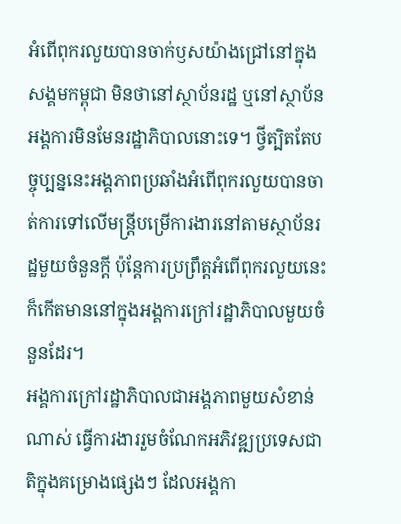អំពើពុករលួយបានចាក់ឫសយ៉ាងជ្រៅនៅក្នុងសង្គមកម្ពុជា មិនថានៅស្ថាប័នរដ្ឋ ឬនៅស្ថាប័នអង្គការមិនមែនរដ្ឋាភិបាលនោះទេ។ ថ្វីត្បិតតែបច្ចុប្បន្ននេះអង្គភាពប្រឆាំងអំពើពុករលួយបានចាត់ការទៅលើមន្ត្រីបម្រើការងារនៅតាមស្ថាប័នរដ្ឋមួយចំនួនក្ដី ប៉ុន្តែការប្រព្រឹត្តអំពើពុករលួយនេះ ក៏កើតមាននៅក្នុងអង្គការក្រៅរដ្ឋាភិបាលមួយចំនួនដែរ។
អង្គការក្រៅរដ្ឋាភិបាលជាអង្គភាពមួយសំខាន់ណាស់ ធ្វើការងាររួមចំណែកអភិវឌ្ឍប្រទេសជាតិក្នុងគម្រោងផ្សេងៗ ដែលអង្គកា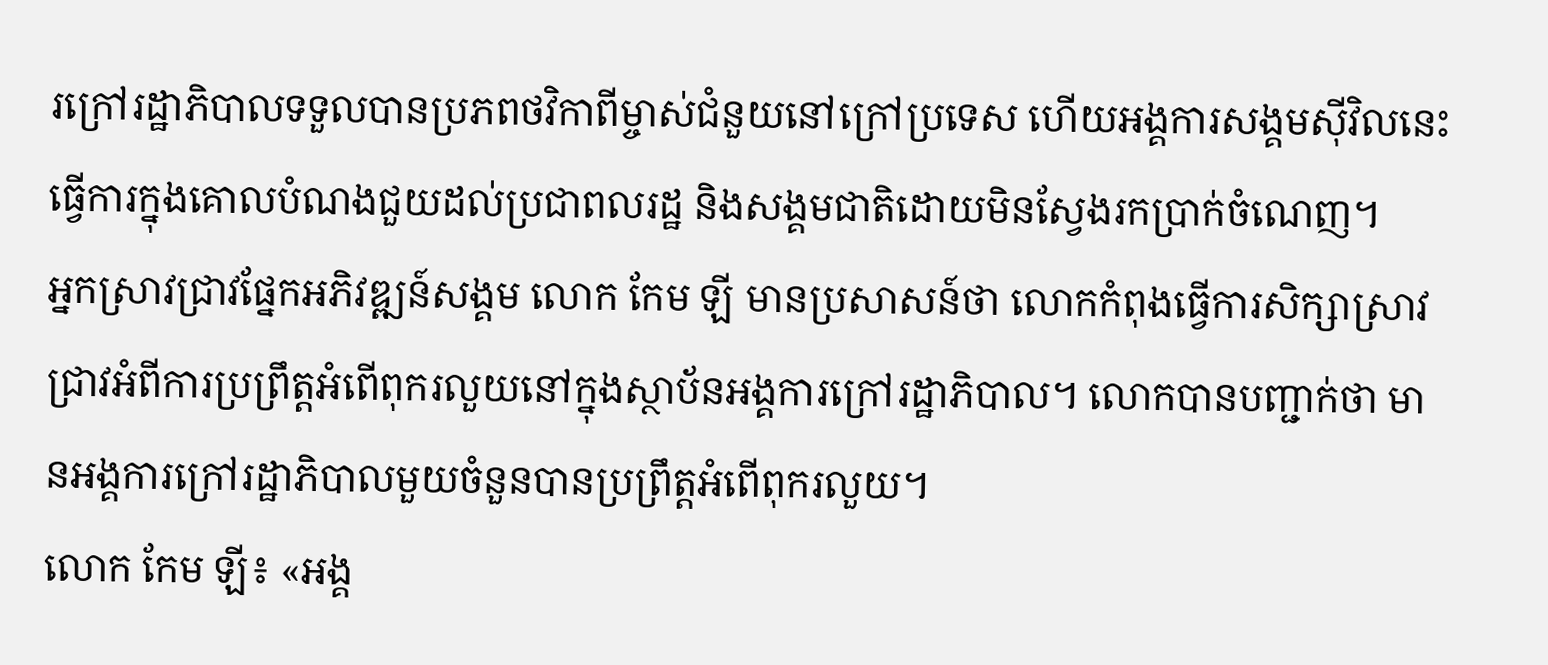រក្រៅរដ្ឋាភិបាលទទួលបានប្រភពថវិកាពីម្ចាស់ជំនួយនៅក្រៅប្រទេស ហើយអង្គការសង្គមស៊ីវិលនេះ ធ្វើការក្នុងគោលបំណងជួយដល់ប្រជាពលរដ្ឋ និងសង្គមជាតិដោយមិនស្វែងរកប្រាក់ចំណេញ។
អ្នកស្រាវជ្រាវផ្នែកអភិវឌ្ឍន៍សង្គម លោក កែម ឡី មានប្រសាសន៍ថា លោកកំពុងធ្វើការសិក្សាស្រាវជ្រាវអំពីការប្រព្រឹត្តអំពើពុករលួយនៅក្នុងស្ថាប័នអង្គការក្រៅរដ្ឋាភិបាល។ លោកបានបញ្ជាក់ថា មានអង្គការក្រៅរដ្ឋាភិបាលមួយចំនួនបានប្រព្រឹត្តអំពើពុករលួយ។
លោក កែម ឡី៖ «អង្គ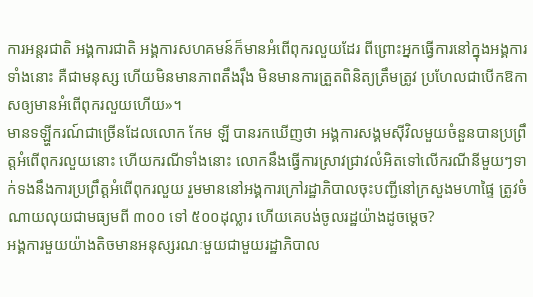ការអន្តរជាតិ អង្គការជាតិ អង្គការសហគមន៍ក៏មានអំពើពុករលួយដែរ ពីព្រោះអ្នកធ្វើការនៅក្នុងអង្គការទាំងនោះ គឺជាមនុស្ស ហើយមិនមានភាពតឹងរ៉ឹង មិនមានការត្រួតពិនិត្យត្រឹមត្រូវ ប្រហែលជាបើកឱកាសឲ្យមានអំពើពុករលួយហើយ»។
មានទឡ្ហីករណ៍ជាច្រើនដែលលោក កែម ឡី បានរកឃើញថា អង្គការសង្គមស៊ីវិលមួយចំនួនបានប្រព្រឹត្តអំពើពុករលួយនោះ ហើយករណីទាំងនោះ លោកនឹងធ្វើការស្រាវជ្រាវលំអិតទៅលើករណីនីមួយៗទាក់ទងនឹងការប្រព្រឹត្តអំពើពុករលួយ រួមមាននៅអង្គការក្រៅរដ្ឋាភិបាលចុះបញ្ជីនៅក្រសួងមហាផ្ទៃ ត្រូវចំណាយលុយជាមធ្យមពី ៣០០ ទៅ ៥០០ដុល្លារ ហើយគេបង់ចូលរដ្ឋយ៉ាងដូចម្ដេច?
អង្គការមួយយ៉ាងតិចមានអនុស្សរណៈមួយជាមួយរដ្ឋាភិបាល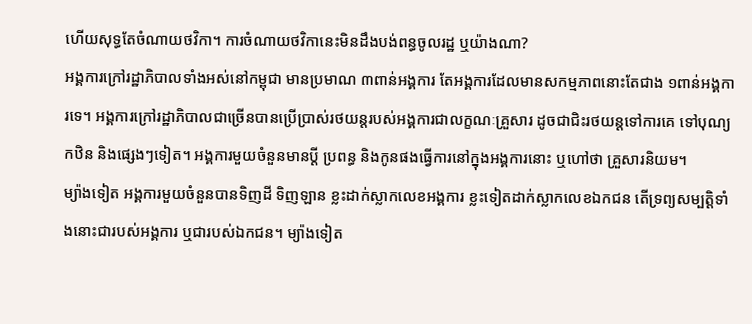ហើយសុទ្ធតែចំណាយថវិកា។ ការចំណាយថវិកានេះមិនដឹងបង់ពន្ធចូលរដ្ឋ ឬយ៉ាងណា?
អង្គការក្រៅរដ្ឋាភិបាលទាំងអស់នៅកម្ពុជា មានប្រមាណ ៣ពាន់អង្គការ តែអង្គការដែលមានសកម្មភាពនោះតែជាង ១ពាន់អង្គការទេ។ អង្គការក្រៅរដ្ឋាភិបាលជាច្រើនបានប្រើប្រាស់រថយន្តរបស់អង្គការជាលក្ខណៈគ្រួសារ ដូចជាជិះរថយន្តទៅការគេ ទៅបុណ្យកឋិន និងផ្សេងៗទៀត។ អង្គការមួយចំនួនមានប្ដី ប្រពន្ធ និងកូនផងធ្វើការនៅក្នុងអង្គការនោះ ឬហៅថា គ្រួសារនិយម។
ម្យ៉ាងទៀត អង្គការមួយចំនួនបានទិញដី ទិញឡាន ខ្លះដាក់ស្លាកលេខអង្គការ ខ្លះទៀតដាក់ស្លាកលេខឯកជន តើទ្រព្យសម្បត្តិទាំងនោះជារបស់អង្គការ ឬជារបស់ឯកជន។ ម្យ៉ាងទៀត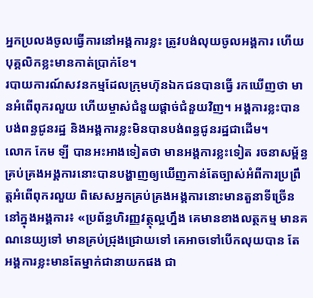អ្នកប្រលងចូលធ្វើការនៅអង្គការខ្លះ ត្រូវបង់លុយចូលអង្គការ ហើយបុគ្គលិកខ្លះមានកាត់ប្រាក់ខែ។
របាយការណ៍សវនកម្មដែលក្រុមហ៊ុនឯកជនបានធ្វើ រកឃើញថា មានអំពើពុករលួយ ហើយម្ចាស់ជំនួយផ្ដាច់ជំនួយវិញ។ អង្គការខ្លះបានបង់ពន្ធជូនរដ្ឋ និងអង្គការខ្លះមិនបានបង់ពន្ធជូនរដ្ឋជាដើម។
លោក កែម ឡី បានអះអាងទៀតថា មានអង្គការខ្លះទៀត រចនាសម្ព័ន្ធគ្រប់គ្រងអង្គការនោះបានបង្ហាញឲ្យឃើញកាន់តែច្បាស់អំពីការប្រព្រឹត្តអំពើពុករលួយ ពិសេសអ្នកគ្រប់គ្រងអង្គការនោះមានតួនាទីច្រើននៅក្នុងអង្គការ៖ «ប្រព័ន្ធហិរញ្ញវត្ថុល្អហ្នឹង គេមានខាងលត្ថកម្ម មានគណនេយ្យទៅ មានគ្រប់ជ្រុងជ្រោយទៅ គេអាចទៅបើកលុយបាន តែអង្គការខ្លះមានតែម្នាក់ជានាយកផង ជា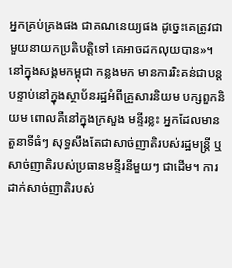អ្នកគ្រប់គ្រងផង ជាគណនេយ្យផង ដូច្នេះគេត្រូវជាមួយនាយកប្រតិបត្តិទៅ គេអាចដកលុយបាន»។
នៅក្នុងសង្គមកម្ពុជា កន្លងមក មានការរិះគន់ជាបន្តបន្ទាប់នៅក្នុងស្ថាប័នរដ្ឋអំពីគ្រួសារនិយម បក្សពួកនិយម ពោលគឺនៅក្នុងក្រសួង មន្ទីរខ្លះ អ្នកដែលមានតួនាទីធំៗ សុទ្ធសឹងតែជាសាច់ញាតិរបស់រដ្ឋមន្រ្តី ឬសាច់ញាតិរបស់ប្រធានមន្ទីរនីមួយៗ ជាដើម។ ការដាក់សាច់ញាតិរបស់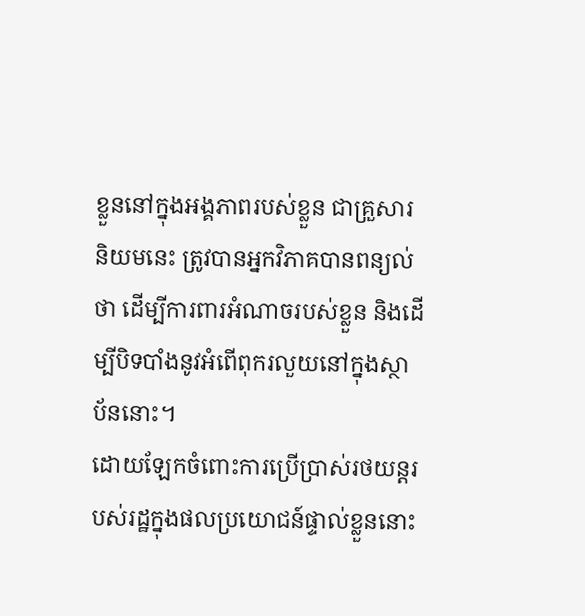ខ្លួននៅក្នុងអង្គភាពរបស់ខ្លួន ជាគ្រួសារនិយមនេះ ត្រូវបានអ្នកវិភាគបានពន្យល់ថា ដើម្បីការពារអំណាចរបស់ខ្លួន និងដើម្បីបិទបាំងនូវអំពើពុករលួយនៅក្នុងស្ថាប័ននោះ។
ដោយឡែកចំពោះការប្រើប្រាស់រថយន្តរបស់រដ្ឋក្នុងផលប្រយោជន៍ផ្ទាល់ខ្លួននោះ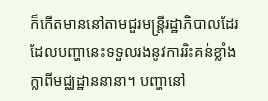ក៏កើតមាននៅតាមជួរមន្ត្រីរដ្ឋាភិបាលដែរ ដែលបញ្ហានេះទទួលរងនូវការរិះគន់ខ្លាំងក្លាពីមជ្ឈដ្ឋាននានា។ បញ្ហានៅ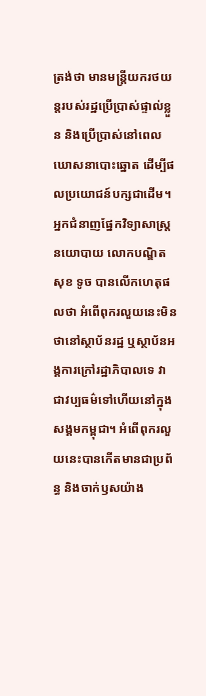ត្រង់ថា មានមន្ត្រីយករថយន្តរបស់រដ្ឋប្រើប្រាស់ផ្ទាល់ខ្លួន និងប្រើប្រាស់នៅពេលឃោសនាបោះឆ្នោត ដើម្បីផលប្រយោជន៍បក្សជាដើម។
អ្នកជំនាញផ្នែកវិទ្យាសាស្ត្រនយោបាយ លោកបណ្ឌិត សុខ ទូច បានលើកហេតុផលថា អំពើពុករលួយនេះមិនថានៅស្ថាប័នរដ្ឋ ឬស្ថាប័នអង្គការក្រៅរដ្ឋាភិបាលទេ វាជាវប្បធម៌ទៅហើយនៅក្នុងសង្គមកម្ពុជា។ អំពើពុករលួយនេះបានកើតមានជាប្រព័ន្ធ និងចាក់ឫសយ៉ាង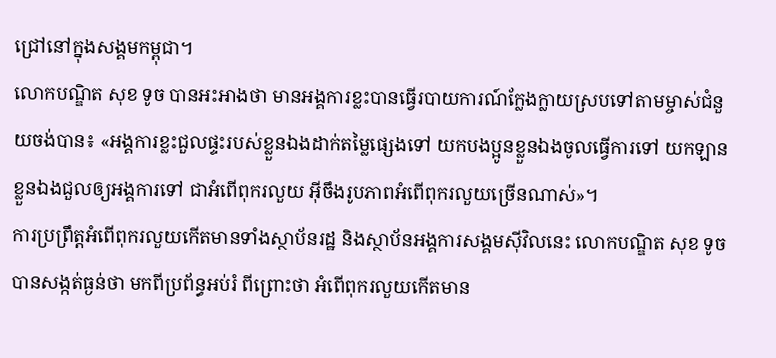ជ្រៅនៅក្នុងសង្គមកម្ពុជា។
លោកបណ្ឌិត សុខ ទូច បានអះអាងថា មានអង្គការខ្លះបានធ្វើរបាយការណ៍ក្លែងក្លាយស្របទៅតាមម្ចាស់ជំនួយចង់បាន៖ «អង្គការខ្លះជួលផ្ទះរបស់ខ្លួនឯងដាក់តម្លៃផ្សេងទៅ យកបងប្អូនខ្លួនឯងចូលធ្វើការទៅ យកឡានខ្លួនឯងជួលឲ្យអង្គការទៅ ជាអំពើពុករលួយ អ៊ីចឹងរូបភាពអំពើពុករលួយច្រើនណាស់»។
ការប្រព្រឹត្តអំពើពុករលួយកើតមានទាំងស្ថាប័នរដ្ឋ និងស្ថាប័នអង្គការសង្គមស៊ីវិលនេះ លោកបណ្ឌិត សុខ ទូច បានសង្កត់ធ្ងន់ថា មកពីប្រព័ន្ធអប់រំ ពីព្រោះថា អំពើពុករលួយកើតមាន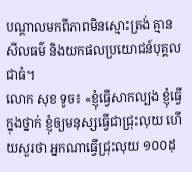បណ្ដាលមកពីភាពមិនស្មោះត្រង់ គ្មានសីលធម៌ និងយកផលប្រយោជន៍បុគ្គលជាធំ។
លោក សុខ ទូច៖ «ខ្ញុំធ្វើសាកល្បង ខ្ញុំធ្វើក្នុងថ្នាក់ ខ្ញុំឲ្យមនុស្សធ្វើជាជ្រុះលុយ ហើយសួរថា អ្នកណាធ្វើជ្រុះលុយ ១០០ដុ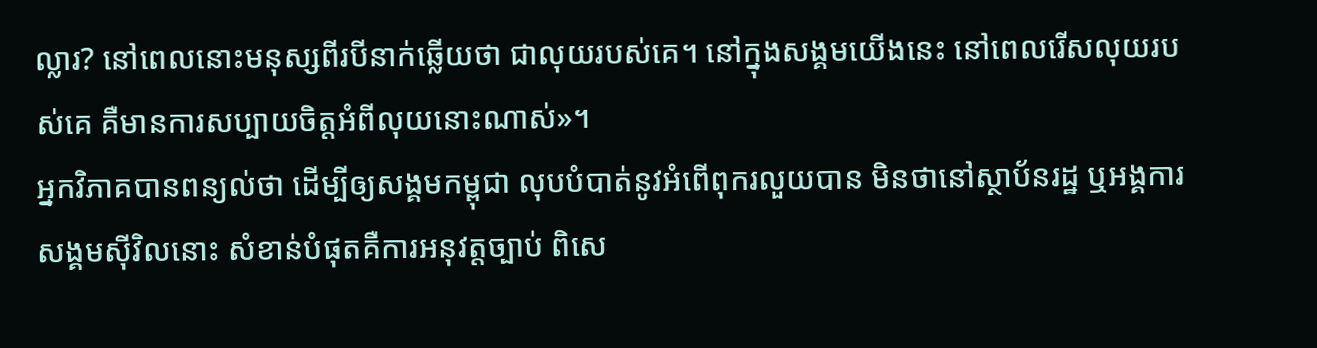ល្លារ? នៅពេលនោះមនុស្សពីរបីនាក់ឆ្លើយថា ជាលុយរបស់គេ។ នៅក្នុងសង្គមយើងនេះ នៅពេលរើសលុយរបស់គេ គឺមានការសប្បាយចិត្តអំពីលុយនោះណាស់»។
អ្នកវិភាគបានពន្យល់ថា ដើម្បីឲ្យសង្គមកម្ពុជា លុបបំបាត់នូវអំពើពុករលួយបាន មិនថានៅស្ថាប័នរដ្ឋ ឬអង្គការសង្គមស៊ីវិលនោះ សំខាន់បំផុតគឺការអនុវត្តច្បាប់ ពិសេ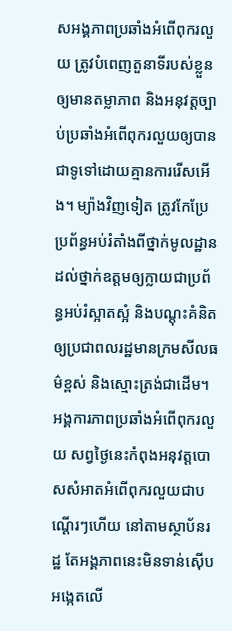សអង្គភាពប្រឆាំងអំពើពុករលួយ ត្រូវបំពេញតួនាទីរបស់ខ្លួនឲ្យមានតម្លាភាព និងអនុវត្តច្បាប់ប្រឆាំងអំពើពុករលួយឲ្យបានជាទូទៅដោយគ្មានការរើសអើង។ ម្យ៉ាងវិញទៀត ត្រូវកែប្រែប្រព័ន្ធអប់រំតាំងពីថ្នាក់មូលដ្ឋានដល់ថ្នាក់ឧត្ដមឲ្យក្លាយជាប្រព័ន្ធអប់រំស្អាតស្អំ និងបណ្ដុះគំនិតឲ្យប្រជាពលរដ្ឋមានក្រមសីលធម៌ខ្ពស់ និងស្មោះត្រង់ជាដើម។
អង្គការភាពប្រឆាំងអំពើពុករលួយ សព្វថ្ងៃនេះកំពុងអនុវត្តបោសសំអាតអំពើពុករលួយជាបណ្ដើរៗហើយ នៅតាមស្ថាប័នរដ្ឋ តែអង្គភាពនេះមិនទាន់ស៊ើបអង្កេតលើ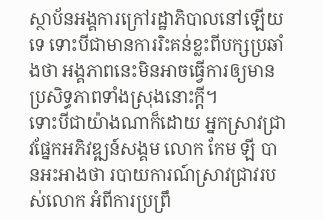ស្ថាប័នអង្គការក្រៅរដ្ឋាភិបាលនៅឡើយទេ ទោះបីជាមានការរិះគន់ខ្លះពីបក្សប្រឆាំងថា អង្គភាពនេះមិនអាចធ្វើការឲ្យមានប្រសិទ្ធភាពទាំងស្រុងនោះក្ដី។
ទោះបីជាយ៉ាងណាក៏ដោយ អ្នកស្រាវជ្រាវផ្នែកអភិវឌ្ឍន៍សង្គម លោក កែម ឡី បានអះអាងថា របាយការណ៍ស្រាវជ្រាវរបស់លោក អំពីការប្រព្រឹ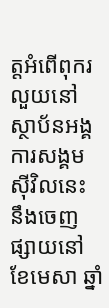ត្តអំពើពុករលួយនៅស្ថាប័នអង្គការសង្គមស៊ីវិលនេះ នឹងចេញផ្សាយនៅខែមេសា ឆ្នាំ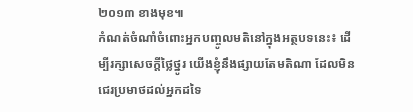២០១៣ ខាងមុខ៕
កំណត់ចំណាំចំពោះអ្នកបញ្ចូលមតិនៅក្នុងអត្ថបទនេះ៖ ដើម្បីរក្សាសេចក្ដីថ្លៃថ្នូរ យើងខ្ញុំនឹងផ្សាយតែមតិណា ដែលមិនជេរប្រមាថដល់អ្នកដទៃ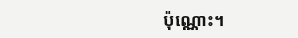ប៉ុណ្ណោះ។